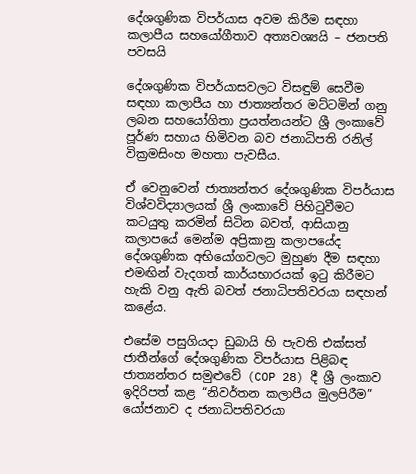දේශගුණික විපර්යාස අවම කිරීම සඳහා කලාපීය සහයෝගීතාව අත්‍යවශ්‍යයි – ජනපති පවසයි

දේශගුණික විපර්යාසවලට විසඳුම් සෙවීම සඳහා කලාපීය හා ජාත්‍යන්තර මට්ටමින් ගනු ලබන සහයෝගිතා ප්‍රයත්නයන්ට ශ්‍රී ලංකාවේ පූර්ණ සහාය හිමිවන බව ජනාධිපති රනිල් වික්‍රමසිංහ මහතා පැවසීය.

ඒ වෙනුවෙන් ජාත්‍යන්තර දේශගුණික විපර්යාස විශ්වවිද්‍යාලයක් ශ්‍රී ලංකාවේ පිහිටුවීමට කටයුතු කරමින් සිටින බවත්, ආසියානු කලාපයේ මෙන්ම අප්‍රිකානු කලාපයේද දේශගුණික අභියෝගවලට මුහුණ දීම සඳහා එමඟින් වැදගත් කාර්යභාරයක් ඉටු කිරීමට හැකි වනු ඇති බවත් ජනාධිපතිවරයා සඳහන් කළේය.

එසේම පසුගියදා ඩුබායි හි පැවති එක්සත් ජාතීන්ගේ දේශගුණික විපර්යාස පිළිබඳ ජාත්‍යන්තර සමුළුවේ (COP 28) දී ශ්‍රී ලංකාව ඉදිරිපත් කළ “නිවර්තන කලාපීය මුලපිරීම” යෝජනාව ද ජනාධිපතිවරයා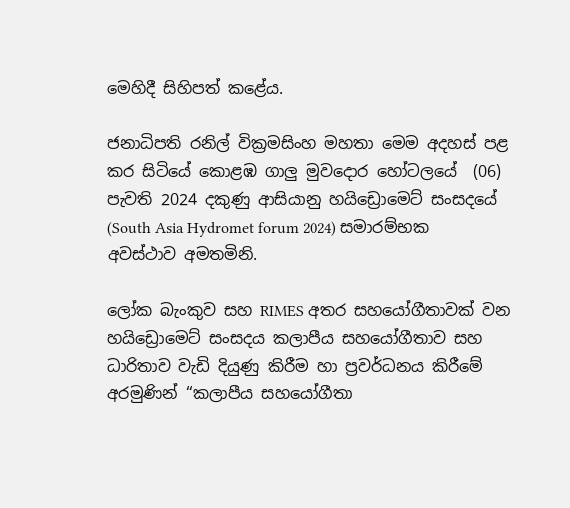මෙහිදී සිහිපත් කළේය.

ජනාධිපති රනිල් වික්‍රමසිංහ මහතා මෙම අදහස් පළ කර සිටියේ කොළඹ ගාලු මුවදොර හෝටලයේ  (06) පැවති 2024 දකුණු ආසියානු හයිඩ්‍රොමෙට් සංසදයේ (South Asia Hydromet forum 2024) සමාරම්භක අවස්ථාව අමතමිනි.

ලෝක බැංකුව සහ RIMES අතර සහයෝගීතාවක් වන හයිඩ්‍රොමෙට් සංසදය කලාපීය සහයෝගීතාව සහ ධාරිතාව වැඩි දියුණු කිරීම හා ප්‍රවර්ධනය කිරීමේ අරමුණින් “කලාපීය සහයෝගීතා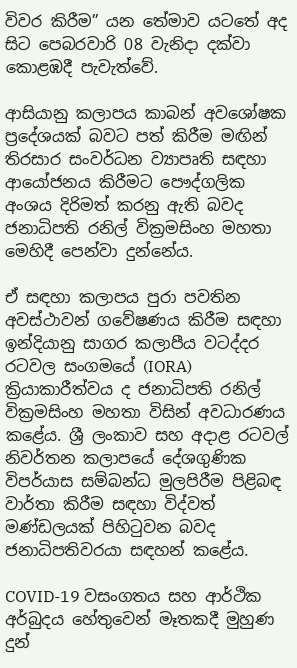විවර කිරීම” යන තේමාව යටතේ අද සිට පෙබරවාරි 08 වැනිදා දක්වා කොළඹදී පැවැත්වේ.

ආසියානු කලාපය කාබන් අවශෝෂක ප්‍රදේශයක් බවට පත් කිරීම මඟින් තිරසාර සංවර්ධන ව්‍යාපෘති සඳහා ආයෝජනය කිරීමට පෞද්ගලික අංශය දිරිමත් කරනු ඇති බවද ජනාධිපති රනිල් වික්‍රමසිංහ මහතා මෙහිදී පෙන්වා දුන්නේය.

ඒ සඳහා කලාපය පුරා පවතින අවස්ථාවන් ගවේෂණය කිරීම සඳහා ඉන්දියානු සාගර කලාපීය වටද්දර රටවල සංගමයේ (IORA) ක්‍රියාකාරීත්වය ද ජනාධිපති රනිල් වික්‍රමසිංහ මහතා විසින් අවධාරණය කළේය. ශ්‍රී ලංකාව සහ අදාළ රටවල් නිවර්තන කලාපයේ දේශගුණික විපර්යාස සම්බන්ධ මුලපිරීම පිළිබඳ වාර්තා කිරීම සඳහා විද්වත් මණ්ඩලයක් පිහිටුවන බවද ජනාධිපතිවරයා සඳහන් කළේය.

COVID-19 වසංගතය සහ ආර්ථික අර්බුදය හේතුවෙන් මෑතකදී මුහුණ දුන්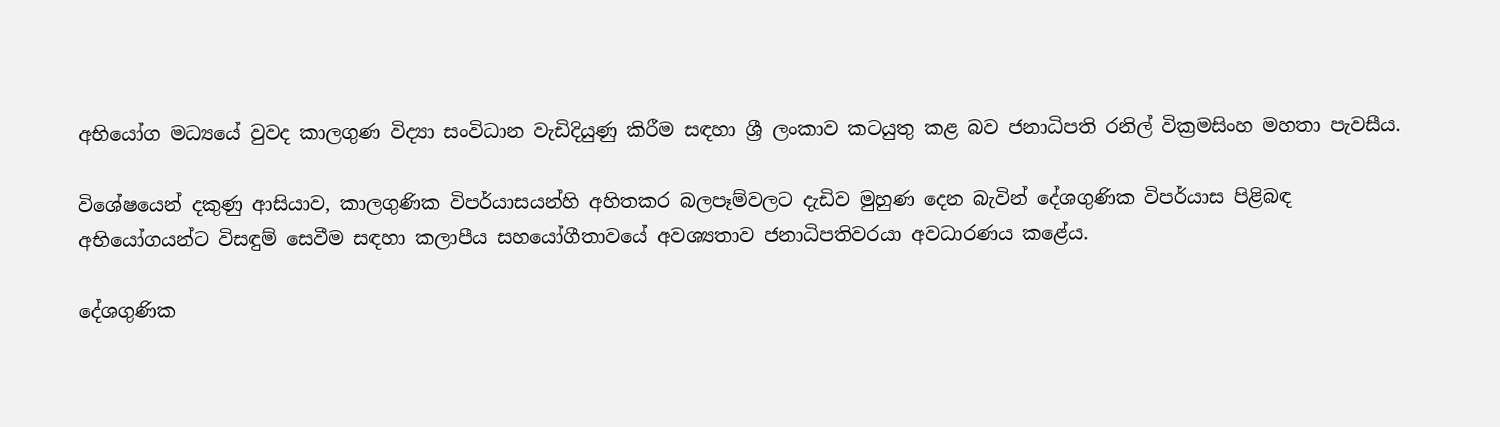අභියෝග මධ්‍යයේ වුවද කාලගුණ විද්‍යා සංවිධාන වැඩිදියුණු කිරීම සඳහා ශ්‍රී ලංකාව කටයුතු කළ බව ජනාධිපති රනිල් වික්‍රමසිංහ මහතා පැවසීය.

විශේෂයෙන් දකුණු ආසියාව, කාලගුණික විපර්යාසයන්හි අහිතකර බලපෑම්වලට දැඩිව මුහුණ දෙන බැවින් දේශගුණික විපර්යාස පිළිබඳ අභියෝගයන්ට විසඳුම් සෙවීම සඳහා කලාපීය සහයෝගීතාවයේ අවශ්‍යතාව ජනාධිපතිවරයා අවධාරණය කළේය.

දේශගුණික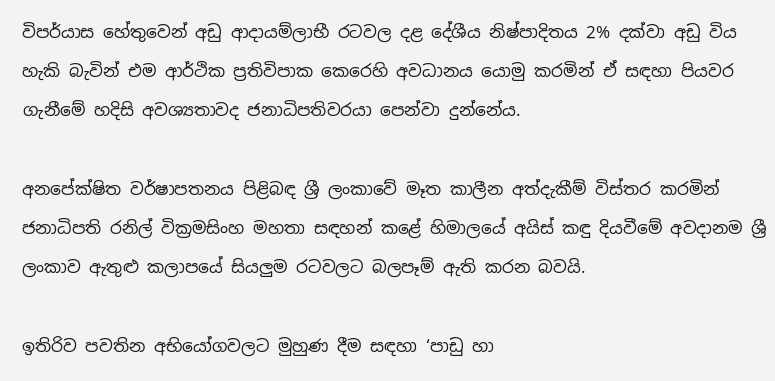විපර්යාස හේතුවෙන් අඩු ආදායම්ලාභී රටවල දළ දේශීය නිෂ්පාදිතය 2% දක්වා අඩු විය හැකි බැවින් එම ආර්ථික ප්‍රතිවිපාක කෙරෙහි අවධානය යොමු කරමින් ඒ සඳහා පියවර ගැනීමේ හදිසි අවශ්‍යතාවද ජනාධිපතිවරයා පෙන්වා දුන්නේය.

අනපේක්ෂිත වර්ෂාපතනය පිළිබඳ ශ්‍රී ලංකාවේ මෑත කාලීන අත්දැකීම් විස්තර කරමින් ජනාධිපති රනිල් වික්‍රමසිංහ මහතා සඳහන් කළේ හිමාලයේ අයිස් කඳු දියවීමේ අවදානම ශ්‍රී ලංකාව ඇතුළු කලාපයේ සියලුම රටවලට බලපෑම් ඇති කරන බවයි.

ඉතිරිව පවතින අභියෝගවලට මුහුණ දීම සඳහා ‘පාඩු හා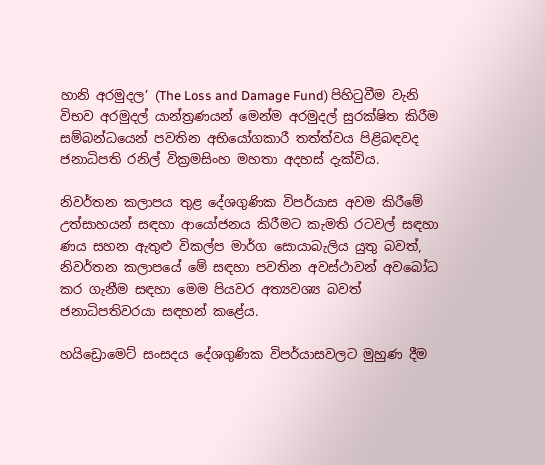හානි අරමුදල’ (The Loss and Damage Fund) පිහිටුවීම වැනි විභව අරමුදල් යාන්ත්‍රණයන් මෙන්ම අරමුදල් සුරක්ෂිත කිරීම සම්බන්ධයෙන් පවතින අභියෝගකාරී තත්ත්වය පිළිබඳවද ජනාධිපති රනිල් වික්‍රමසිංහ මහතා අදහස් දැක්විය.

නිවර්තන කලාපය තුළ දේශගුණික විපර්යාස අවම කිරීමේ උත්සාහයන් සඳහා ආයෝජනය කිරීමට කැමති රටවල් සඳහා ණය සහන ඇතුළු විකල්ප මාර්ග සොයාබැලිය යුතු බවත්, නිවර්තන කලාපයේ මේ සඳහා පවතින අවස්ථාවන් අවබෝධ කර ගැනීම සඳහා මෙම පියවර අත්‍යවශ්‍ය බවත් ජනාධිපතිවරයා සඳහන් කළේය.

හයිඩ්‍රොමෙට් සංසදය දේශගුණික විපර්යාසවලට මුහුණ දීම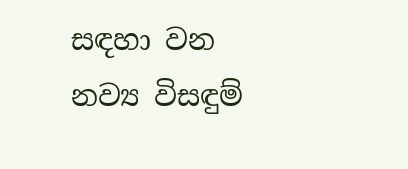සඳහා වන නව්‍ය විසඳුම්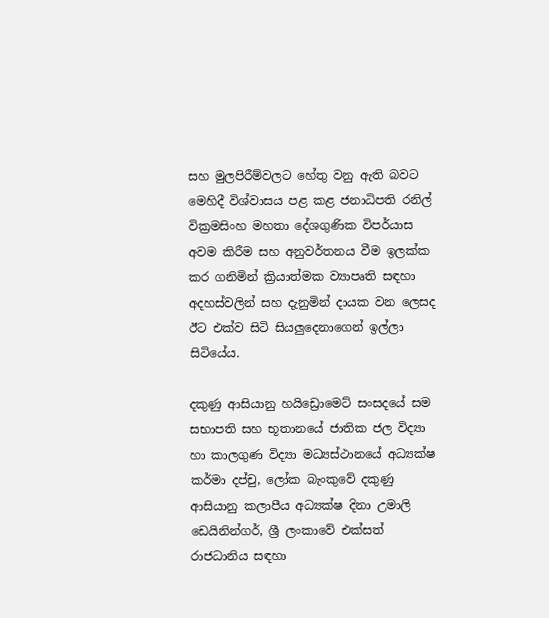සහ මුලපිරීම්වලට හේතු වනු ඇති බවට මෙහිදී විශ්වාසය පළ කළ ජනාධිපති රනිල් වික්‍රමසිංහ මහතා දේශගුණික විපර්යාස අවම කිරීම සහ අනුවර්තනය වීම ඉලක්ක කර ගනිමින් ක්‍රියාත්මක ව්‍යාපෘති සඳහා අදහස්වලින් සහ දැනුමින් දායක වන ලෙසද ඊට එක්ව සිටි සියලුදෙනාගෙන් ඉල්ලා සිටියේය.

දකුණු ආසියානු හයිඩ්‍රොමෙට් සංසදයේ සම සභාපති සහ භූතානයේ ජාතික ජල විද්‍යා හා කාලගුණ විද්‍යා මධ්‍යස්ථානයේ අධ්‍යක්ෂ කර්මා දප්චු, ලෝක බැංකුවේ දකුණු ආසියානු කලාපීය අධ්‍යක්ෂ දිනා උමාලි ඩෙයිනින්ගර්, ශ්‍රී ලංකාවේ එක්සත් රාජධානිය සඳහා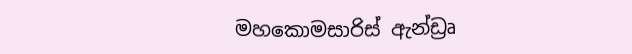මහකොමසාරිස් ඇන්ඩ්‍රෘ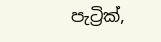පැට්‍රික්,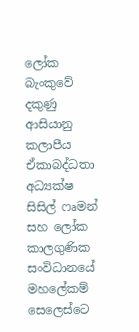ලෝක බැංකුවේ දකුණු ආසියානු කලාපීය ඒකාබද්ධතා අධ්‍යක්ෂ සිසිල් ෆෘමන් සහ ලෝක කාලගුණික සංවිධානයේ මහලේකම් සෙලෙස්ටෙ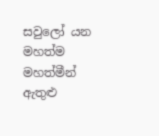සවුලෝ යන මහත්ම මහත්මීන් ඇතුළු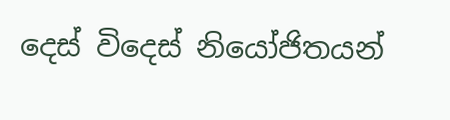දෙස් විදෙස් නියෝජිතයන්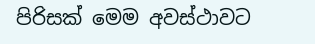පිරිසක් මෙම අවස්ථාවට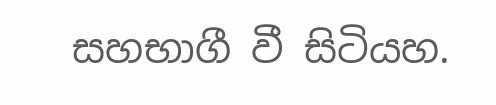සහභාගී වී සිටියහ.